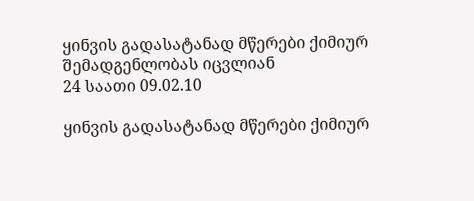ყინვის გადასატანად მწერები ქიმიურ შემადგენლობას იცვლიან
24 საათი 09.02.10

ყინვის გადასატანად მწერები ქიმიურ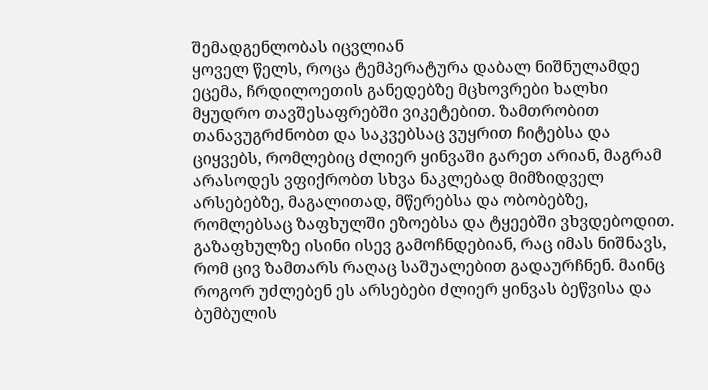შემადგენლობას იცვლიან
ყოველ წელს, როცა ტემპერატურა დაბალ ნიშნულამდე ეცემა, ჩრდილოეთის განედებზე მცხოვრები ხალხი მყუდრო თავშესაფრებში ვიკეტებით. ზამთრობით თანავუგრძნობთ და საკვებსაც ვუყრით ჩიტებსა და ციყვებს, რომლებიც ძლიერ ყინვაში გარეთ არიან, მაგრამ არასოდეს ვფიქრობთ სხვა ნაკლებად მიმზიდველ არსებებზე, მაგალითად, მწერებსა და ობობებზე, რომლებსაც ზაფხულში ეზოებსა და ტყეებში ვხვდებოდით.
გაზაფხულზე ისინი ისევ გამოჩნდებიან, რაც იმას ნიშნავს, რომ ცივ ზამთარს რაღაც საშუალებით გადაურჩნენ. მაინც როგორ უძლებენ ეს არსებები ძლიერ ყინვას ბეწვისა და ბუმბულის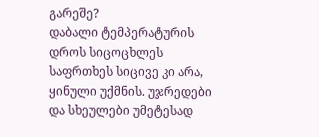გარეშე?
დაბალი ტემპერატურის დროს სიცოცხლეს საფრთხეს სიცივე კი არა, ყინული უქმნის. უჯრედები და სხეულები უმეტესად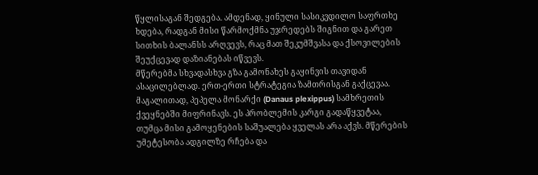წყლისაგან შედგება. ამდენად, ყინული სასიკვდილო საფრთხე ხდება, რადგან მისი წარმოქმნა უჯრედებს შიგნით და გარეთ სითხის ბალანსს არღვევს, რაც მათ შეკუმშვასა და ქსოვილების შეუქცევად დაზიანებას იწვევს.
მწერებმა სხვადასხვა გზა გამონახეს გაყინვის თავიდან ასაცილებლად. ერთ-ერთი სტრატეგია ზამთრისგან გაქცევაა. მაგალითად, პეპელა მონარქი (Danaus plexippus) სამხრეთის ქვეყნებში მიფრინავს. ეს პრობლემის კარგი გადაწყვეტაა, თუმცა მისი გამოყენების საშუალება ყველას არა აქვს. მწერების უმეტესობა ადგილზე რჩება და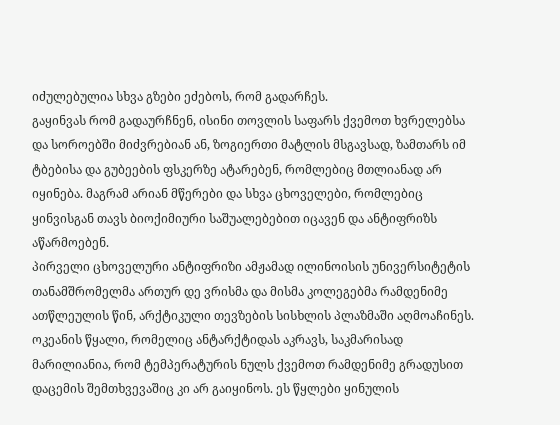იძულებულია სხვა გზები ეძებოს, რომ გადარჩეს.
გაყინვას რომ გადაურჩნენ, ისინი თოვლის საფარს ქვემოთ ხვრელებსა და სოროებში მიძვრებიან ან, ზოგიერთი მატლის მსგავსად, ზამთარს იმ ტბებისა და გუბეების ფსკერზე ატარებენ, რომლებიც მთლიანად არ იყინება. მაგრამ არიან მწერები და სხვა ცხოველები, რომლებიც ყინვისგან თავს ბიოქიმიური საშუალებებით იცავენ და ანტიფრიზს აწარმოებენ.
პირველი ცხოველური ანტიფრიზი ამჟამად ილინოისის უნივერსიტეტის თანამშრომელმა ართურ დე ვრისმა და მისმა კოლეგებმა რამდენიმე ათწლეულის წინ, არქტიკული თევზების სისხლის პლაზმაში აღმოაჩინეს. ოკეანის წყალი, რომელიც ანტარქტიდას აკრავს, საკმარისად მარილიანია, რომ ტემპერატურის ნულს ქვემოთ რამდენიმე გრადუსით დაცემის შემთხვევაშიც კი არ გაიყინოს. ეს წყლები ყინულის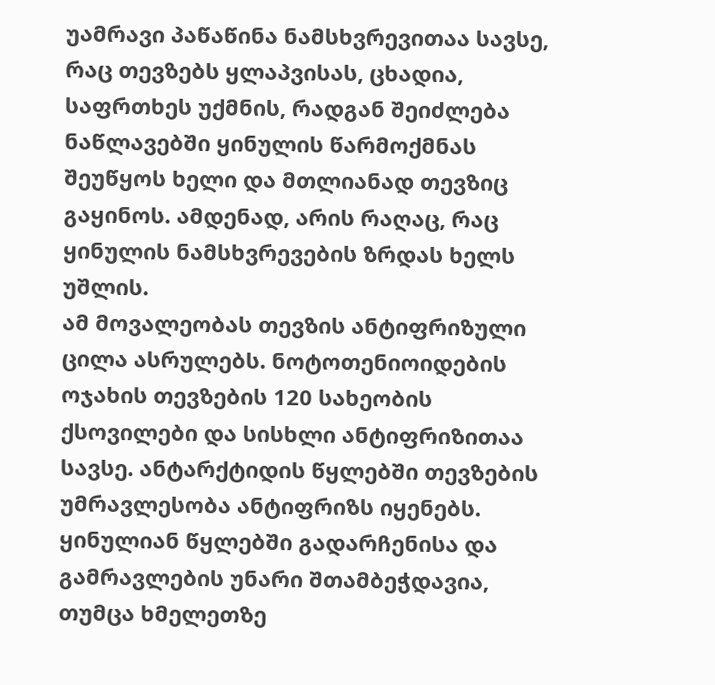უამრავი პაწაწინა ნამსხვრევითაა სავსე, რაც თევზებს ყლაპვისას, ცხადია, საფრთხეს უქმნის, რადგან შეიძლება ნაწლავებში ყინულის წარმოქმნას შეუწყოს ხელი და მთლიანად თევზიც გაყინოს. ამდენად, არის რაღაც, რაც ყინულის ნამსხვრევების ზრდას ხელს უშლის.
ამ მოვალეობას თევზის ანტიფრიზული ცილა ასრულებს. ნოტოთენიოიდების ოჯახის თევზების 120 სახეობის ქსოვილები და სისხლი ანტიფრიზითაა სავსე. ანტარქტიდის წყლებში თევზების უმრავლესობა ანტიფრიზს იყენებს. ყინულიან წყლებში გადარჩენისა და გამრავლების უნარი შთამბეჭდავია, თუმცა ხმელეთზე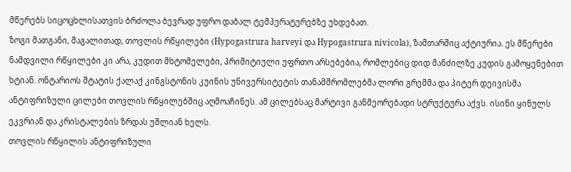მწერებს სიცოცხლისათვის ბრძოლა ბევრად უფრო დაბალ ტემპერატურებზე უხდებათ.
ზოგი მათგანი, მაგალითად, თოვლის რწყილები (Hypogastrura harveyi და Hypogastrura nivicola), ზამთარშიც აქტიურია. ეს მწერები ნამდვილი რწყილები კი არა, კუდით მხტომელები, პრიმიტიული უფრთო არსებებია, რომლებიც დიდ მანძილზე კუდის გამოყენებით ხტიან. ონტარიოს შტატის ქალაქ კინგსტონის კუინის უნივერსიტეტის თანამშრომლებმა ლორი გრემმა და პიტერ დეივისმა ანტიფრიზული ცილები თოვლის რწყილებშიც აღმოაჩინეს. ამ ცილებსაც მარტივი განმეორებადი სტრუქტურა აქვს. ისინი ყინულს ეკვრიან და კრისტალების ზრდას უშლიან ხელს.
თოვლის რწყილის ანტიფრიზული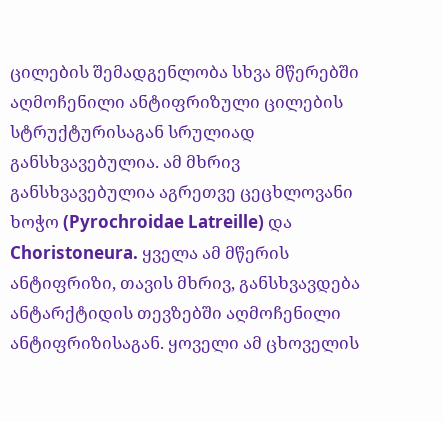ცილების შემადგენლობა სხვა მწერებში აღმოჩენილი ანტიფრიზული ცილების სტრუქტურისაგან სრულიად განსხვავებულია. ამ მხრივ განსხვავებულია აგრეთვე ცეცხლოვანი ხოჭო (Pyrochroidae Latreille) და Choristoneura. ყველა ამ მწერის ანტიფრიზი, თავის მხრივ, განსხვავდება ანტარქტიდის თევზებში აღმოჩენილი ანტიფრიზისაგან. ყოველი ამ ცხოველის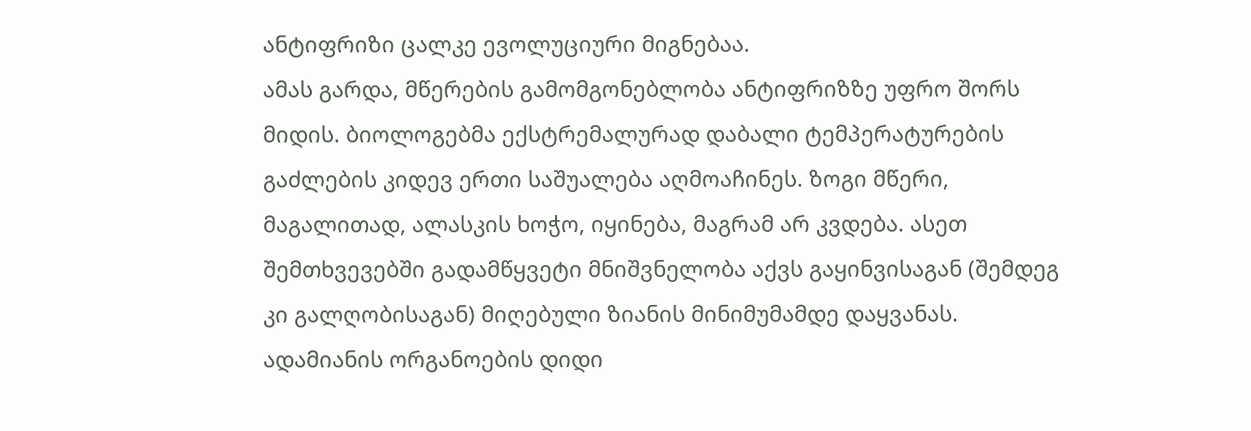ანტიფრიზი ცალკე ევოლუციური მიგნებაა.
ამას გარდა, მწერების გამომგონებლობა ანტიფრიზზე უფრო შორს მიდის. ბიოლოგებმა ექსტრემალურად დაბალი ტემპერატურების გაძლების კიდევ ერთი საშუალება აღმოაჩინეს. ზოგი მწერი, მაგალითად, ალასკის ხოჭო, იყინება, მაგრამ არ კვდება. ასეთ შემთხვევებში გადამწყვეტი მნიშვნელობა აქვს გაყინვისაგან (შემდეგ კი გალღობისაგან) მიღებული ზიანის მინიმუმამდე დაყვანას.
ადამიანის ორგანოების დიდი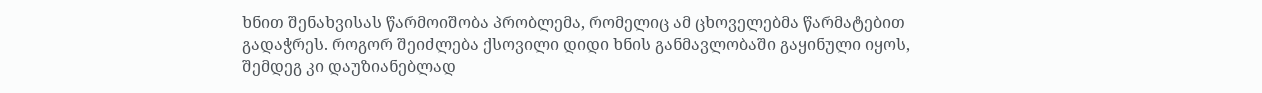ხნით შენახვისას წარმოიშობა პრობლემა, რომელიც ამ ცხოველებმა წარმატებით გადაჭრეს. როგორ შეიძლება ქსოვილი დიდი ხნის განმავლობაში გაყინული იყოს, შემდეგ კი დაუზიანებლად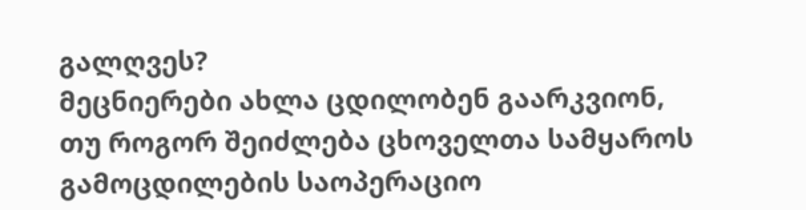გალღვეს?
მეცნიერები ახლა ცდილობენ გაარკვიონ, თუ როგორ შეიძლება ცხოველთა სამყაროს გამოცდილების საოპერაციო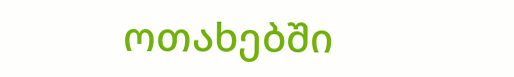ოთახებში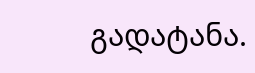გადატანა.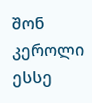შონ კეროლი ესსე